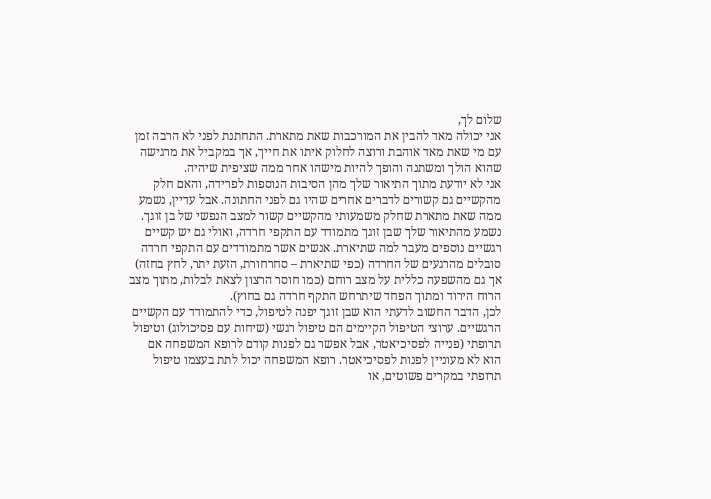שלום לך,
אני יכולה מאד להבין את המורכבות שאת מתארת. התחתנת לפני לא הרבה זמן עם מי שאת מאד אוהבת ורוצה לחלוק איתו את חייך, אך במקביל את מרגישה שהוא הולך ומשתנה והופך להיות מישהו אחר ממה שציפית שיהיה.
אני לא יודעת מתוך התיאור שלך מהן הסיבות הנוספות לפרידה, והאם חלק מהקשיים גם קשורים לדברים אחרים שהיו גם לפני החתונה. אבל עדיין, נשמע ממה שאת מתארת שחלק משמעותי מהקשיים קשור למצב הנפשי של בן זוגך.
נשמע מהתיאור שלך שבן זוגך מתמודד עם התקפי חרדה, ואולי גם יש קשיים רגשיים נוספים מעבר למה שתיארת. אנשים אשר מתמודדים עם התקפי חרדה סובלים מהרגעים של החרדה (כפי שתיארת – סחרחורת, הזעת יתר, לחץ בחזה) אך גם מהשפעה כללית על מצב רוחם (כמו חוסר הרצון לצאת לבלות, מתוך מצב הרוח הירוד ומתוך הפחד שיתרחש התקף חרדה גם בחוץ).
לכן, הדבר החשוב לדעתי הוא שבן זוגך יפנה לטיפול, כדי להתמודד עם הקשיים הרגשיים. ערוצי הטיפול הקיימים הם טיפול רגשי (שיחות עם פסיכולוג) וטיפול תרופתי (פנייה לפסיכיאטר, אבל אפשר גם לפנות קודם לרופא המשפחה אם הוא לא מעוניין לפנות לפסיכיאטר. רופא המשפחה יכול לתת בעצמו טיפול תרופתי במקרים פשוטים, או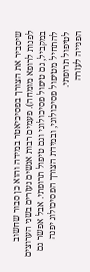שיסביר את הצורך בפסיכיאטר במידה והוא כן סבור שחשוב לפנות לרופא מומחה). פעמים רבות אנשים נעזרים בשני הערוצים במקביל, גם טיפול פסיכולוגי וגם טיפול תרופתי. אבל אפשר גם להתחיל מטיפול פסיכולוגי, ובמידת הצורך הפסיכולוג יפנה לטיפול תרופתי.
הפנייה לעזרה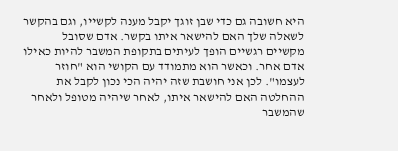היא חשובה גם כדי שבן זוגך יקבל מענה לקשייו, וגם בהקשר לשאלה שלך האם להישאר איתו בקשר. אדם שסובל מקשיים רגשיים הופך לעיתים בתקופת המשבר להיות כאילו אדם אחר. וכאשר הוא מתמודד עם הקושי הוא "חוזר לעצמו". לכן אני חושבת שזה יהיה הכי נכון לקבל את ההחלטה האם להישאר איתו, לאחר שיהיה מטופל ולאחר שהמשבר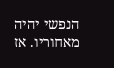הנפשי יהיה מאחוריו. אז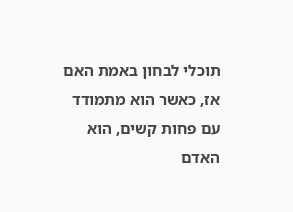תוכלי לבחון באמת האם אז, כאשר הוא מתמודד עם פחות קשים, הוא האדם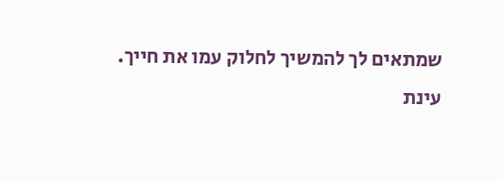שמתאים לך להמשיך לחלוק עמו את חייך.
עינת